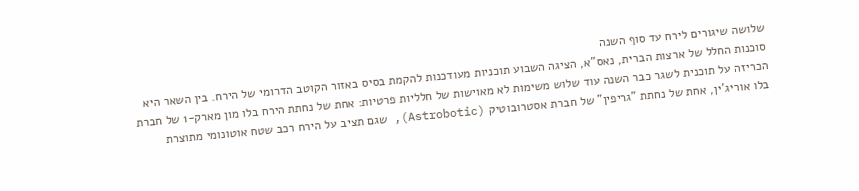שלושה שיגורים לירח עד סוף השנה
סוכנות החלל של ארצות הברית, נאס"א, הציגה השבוע תוכניות מעודכנות להקמת בסיס באזור הקוטב הדרומי של הירח. בין השאר היא הכריזה על תוכנית לשגר כבר השנה עוד שלוש משימות לא מאוישות של חלליות פרטיות: אחת של נחתת הירח בלו מון מארק-1 של חברת בלו אוריג'ין, אחת של נחתת "גריפין" של חברת אסטרובוטיק (Astrobotic), שגם תציב על הירח רכב שטח אוטונומי מתוצרת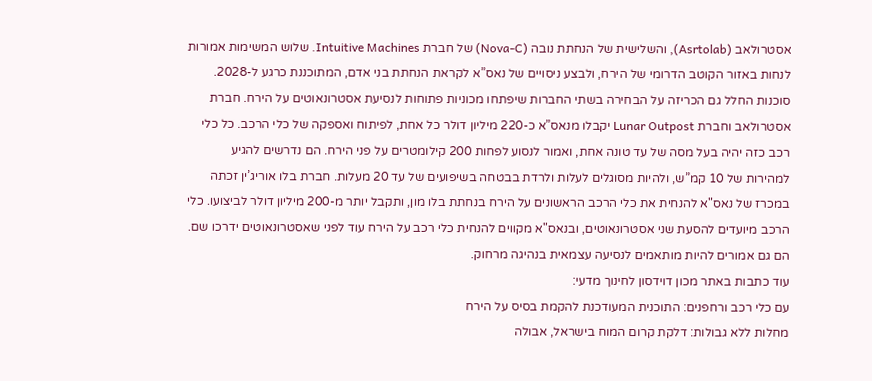אסטרולאב (Asrtolab), והשלישית של הנחתת נובה (Nova-C) של חברת Intuitive Machines. שלוש המשימות אמורות לנחות באזור הקוטב הדרומי של הירח, ולבצע ניסויים של נאס”א לקראת הנחתת בני אדם, המתוכננת כרגע ל-2028.
סוכנות החלל גם הכריזה על הבחירה בשתי החברות שיפתחו מכוניות פתוחות לנסיעת אסטרונאוטים על הירח. חברת אסטרולאב וחברת Lunar Outpost יקבלו מנאס”א כ-220 מיליון דולר כל אחת, לפיתוח ואספקה של כלי הרכב. כל כלי רכב כזה יהיה בעל מסה של עד טונה אחת, ואמור לנסוע לפחות 200 קילומטרים על פני הירח. הם נדרשים להגיע למהירות של 10 קמ”ש, ולהיות מסוגלים לעלות ולרדת בבטחה בשיפועים של עד 20 מעלות. חברת בלו אוריג’ין זכתה במכרז של נאס"א להנחית את כלי הרכב הראשונים על הירח בנחתת בלו מון, ותקבל יותר מ-200 מיליון דולר לביצועו. כלי הרכב מיועדים להסעת שני אסטרונאוטים, ובנאס"א מקווים להנחית כלי רכב על הירח עוד לפני שאסטרונאוטים ידרכו שם. הם גם אמורים להיות מותאמים לנסיעה עצמאית בנהיגה מרחוק.
עוד כתבות באתר מכון דוידסון לחינוך מדעי:
עם כלי רכב ורחפנים: התוכנית המעודכנת להקמת בסיס על הירח
מחלות ללא גבולות: דלקת קרום המוח בישראל, אבולה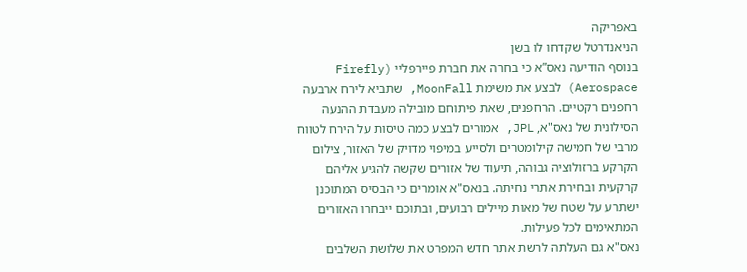באפריקה
הניאנדרטל שקדחו לו בשן
בנוסף הודיעה נאס”א כי בחרה את חברת פיירפליי (Firefly Aerospace) לבצע את משימת MoonFall, שתביא לירח ארבעה רחפנים רקטיים. הרחפנים, שאת פיתוחם מובילה מעבדת ההנעה הסילונית של נאס"א, JPL, אמורים לבצע כמה טיסות על הירח לטווח מרבי של חמישה קילומטרים ולסייע במיפוי מדויק של האזור, צילום הקרקע ברזולוציה גבוהה, תיעוד של אזורים שקשה להגיע אליהם קרקעית ובחירת אתרי נחיתה. בנאס"א אומרים כי הבסיס המתוכנן ישתרע על שטח של מאות מיילים רבועים, ובתוכם ייבחרו האזורים המתאימים לכל פעילות.
נאס"א גם העלתה לרשת אתר חדש המפרט את שלושת השלבים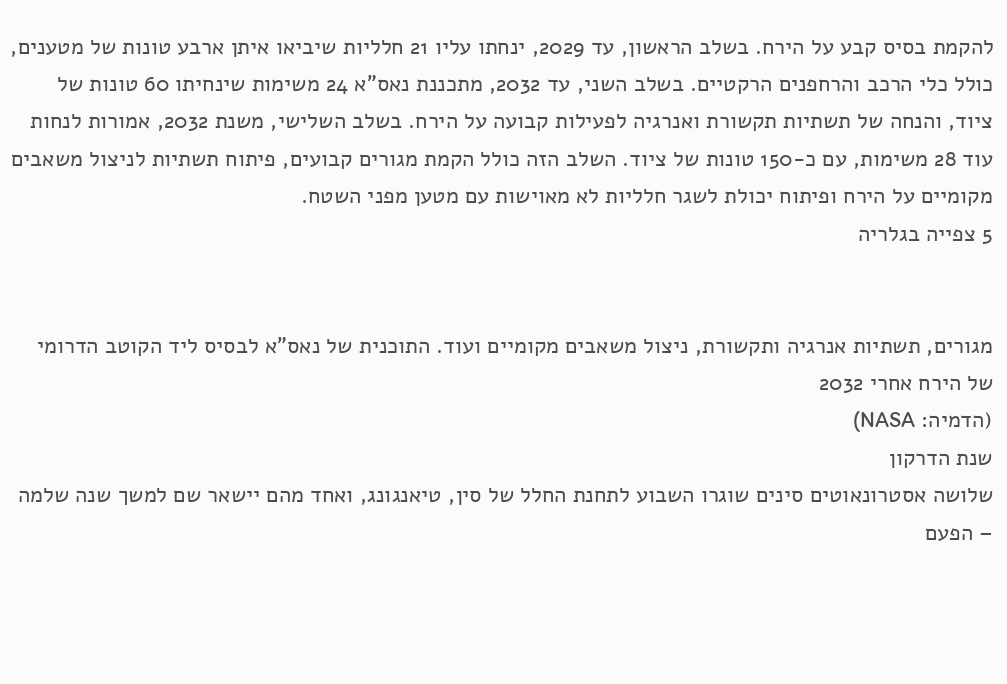להקמת בסיס קבע על הירח. בשלב הראשון, עד 2029, ינחתו עליו 21 חלליות שיביאו איתן ארבע טונות של מטענים, כולל כלי הרכב והרחפנים הרקטיים. בשלב השני, עד 2032, מתכננת נאס"א 24 משימות שינחיתו 60 טונות של ציוד, והנחה של תשתיות תקשורת ואנרגיה לפעילות קבועה על הירח. בשלב השלישי, משנת 2032, אמורות לנחות עוד 28 משימות, עם כ-150 טונות של ציוד. השלב הזה כולל הקמת מגורים קבועים, פיתוח תשתיות לניצול משאבים מקומיים על הירח ופיתוח יכולת לשגר חלליות לא מאוישות עם מטען מפני השטח.
5 צפייה בגלריה


מגורים, תשתיות אנרגיה ותקשורת, ניצול משאבים מקומיים ועוד. התוכנית של נאס"א לבסיס ליד הקוטב הדרומי של הירח אחרי 2032
(הדמיה: NASA)
שנת הדרקון
שלושה אסטרונאוטים סינים שוגרו השבוע לתחנת החלל של סין, טיאנגונג, ואחד מהם יישאר שם למשך שנה שלמה – הפעם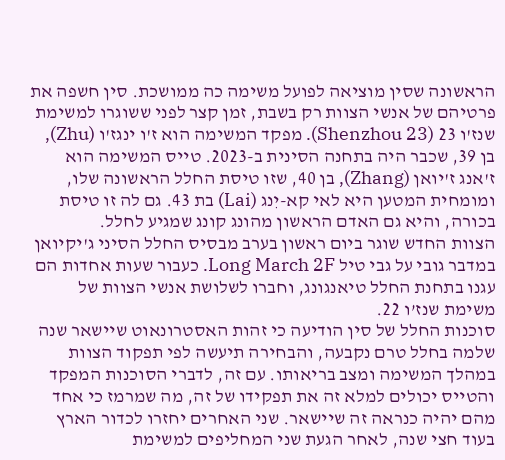הראשונה שסין מוציאה לפועל משימה כה ממושכת. סין חשפה את פרטיהם של אנשי הצוות רק בשבת, זמן קצר לפני ששוגרו למשימת שנז'ו 23 (Shenzhou 23). מפקד המשימה הוא ז'ו ינגז'ו (Zhu), בן 39, שכבר היה בתחנה הסינית ב-2023. טייס המשימה הוא ז'אנג ז'יואן (Zhang), בן 40, שזו טיסת החלל הראשונה שלו, ומומחית המטען היא לאי קא-יִנג (Lai) בת 43. גם לה זו טיסת בכורה, והיא גם האדם הראשון מהונג קונג שמגיע לחלל.
הצוות החדש שוגר ביום ראשון בערב מבסיס החלל הסיני ג'יקיואן במדבר גובי על גבי טיל Long March 2F. כעבור שעות אחדות הם עגנו בתחנת החלל טיאנגונג, וחברו לשלושת אנשי הצוות של משימת שנז’ו 22.
סוכנות החלל של סין הודיעה כי זהות האסטרונאוט שיישאר שנה שלמה בחלל טרם נקבעה, והבחירה תיעשה לפי תפקוד הצוות במהלך המשימה ומצב בריאותו. עם זה, לדברי הסוכנות המפקד והטייס יכולים למלא זה את תפקידו של זה, מה שמרמז כי אחד מהם יהיה כנראה זה שיישאר. שני האחרים יחזרו לכדור הארץ בעוד חצי שנה, לאחר הגעת שני המחליפים למשימת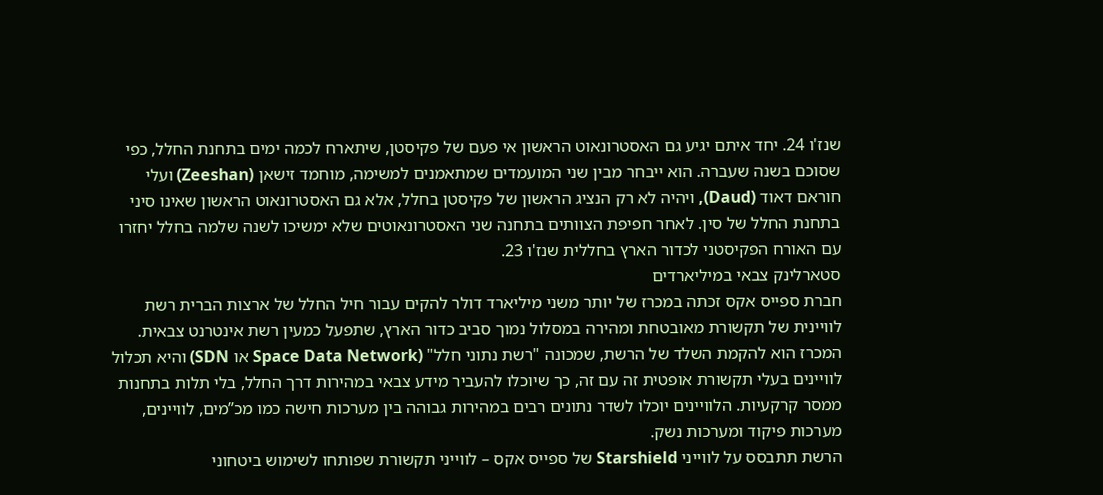שנז'ו 24. יחד איתם יגיע גם האסטרונאוט הראשון אי פעם של פקיסטן, שיתארח לכמה ימים בתחנת החלל, כפי שסוכם בשנה שעברה. הוא ייבחר מבין שני המועמדים שמתאמנים למשימה, מוחמד זישאן (Zeeshan) ועלי חוראם דאוד (Daud), ויהיה לא רק הנציג הראשון של פקיסטן בחלל, אלא גם האסטרונאוט הראשון שאינו סיני בתחנת החלל של סין. לאחר חפיפת הצוותים בתחנה שני האסטרונאוטים שלא ימשיכו לשנה שלמה בחלל יחזרו עם האורח הפקיסטני לכדור הארץ בחללית שנז'ו 23.
סטארלינק צבאי במיליארדים
חברת ספייס אקס זכתה במכרז של יותר משני מיליארד דולר להקים עבור חיל החלל של ארצות הברית רשת לוויינית של תקשורת מאובטחת ומהירה במסלול נמוך סביב כדור הארץ, שתפעל כמעין רשת אינטרנט צבאית. המכרז הוא להקמת השלד של הרשת, שמכונה "רשת נתוני חלל" (Space Data Network או SDN) והיא תכלול לוויינים בעלי תקשורת אופטית זה עם זה, כך שיוכלו להעביר מידע צבאי במהירות דרך החלל, בלי תלות בתחנות ממסר קרקעיות. הלוויינים יוכלו לשדר נתונים רבים במהירות גבוהה בין מערכות חישה כמו מכ”מים, לוויינים, מערכות פיקוד ומערכות נשק.
הרשת תתבסס על לווייני Starshield של ספייס אקס – לווייני תקשורת שפותחו לשימוש ביטחוני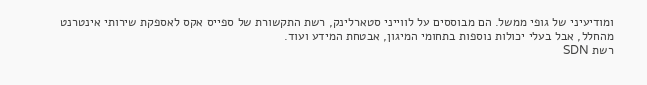ומודיעיני של גופי ממשל. הם מבוססים על לווייני סטארלינק, רשת התקשורת של ספייס אקס לאספקת שירותי אינטרנט מהחלל, אבל בעלי יכולות נוספות בתחומי המיגון, אבטחת המידע ועוד.
רשת SDN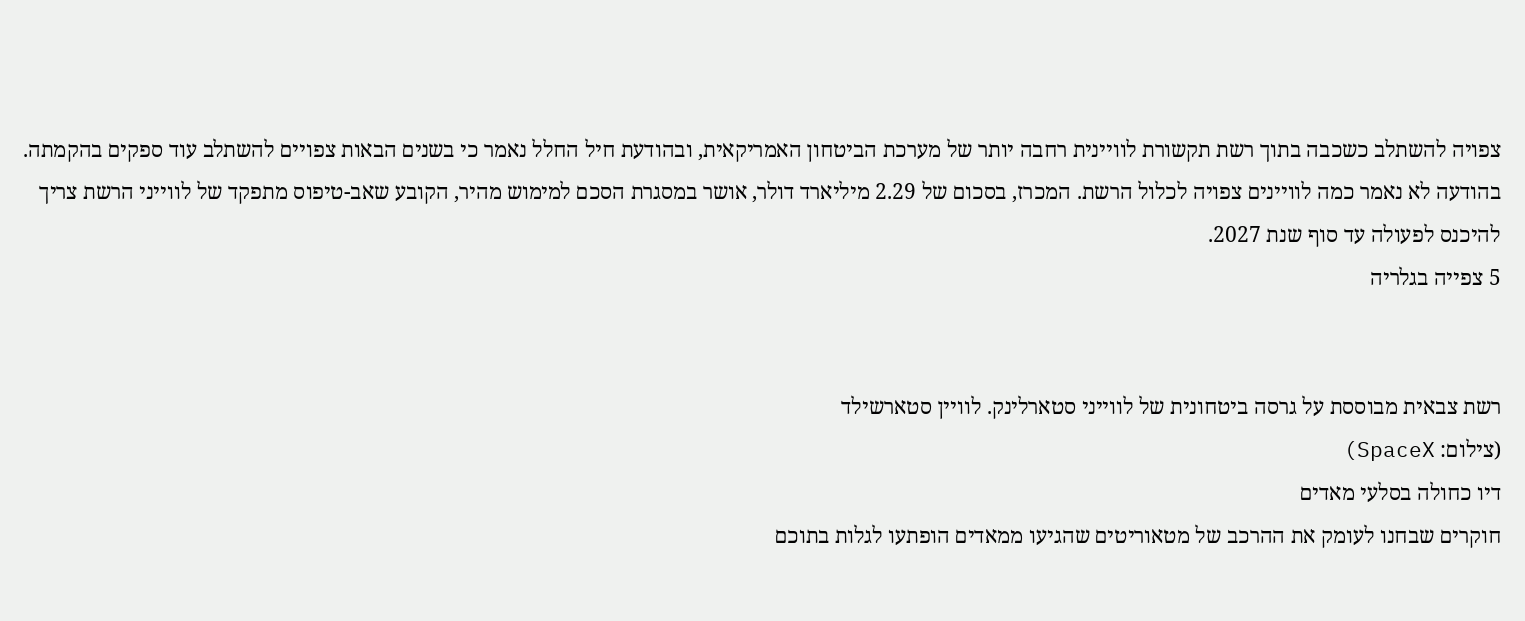צפויה להשתלב כשכבה בתוך רשת תקשורת לוויינית רחבה יותר של מערכת הביטחון האמריקאית, ובהודעת חיל החלל נאמר כי בשנים הבאות צפויים להשתלב עוד ספקים בהקמתה. בהודעה לא נאמר כמה לוויינים צפויה לכלול הרשת. המכרז, בסכום של 2.29 מיליארד דולר, אושר במסגרת הסכם למימוש מהיר, הקובע שאב-טיפוס מתפקד של לווייני הרשת צריך להיכנס לפעולה עד סוף שנת 2027.
5 צפייה בגלריה


רשת צבאית מבוססת על גרסה ביטחונית של לווייני סטארלינק. לוויין סטארשילד
(צילום: SpaceX)
דיו כחולה בסלעי מאדים
חוקרים שבחנו לעומק את ההרכב של מטאוריטים שהגיעו ממאדים הופתעו לגלות בתוכם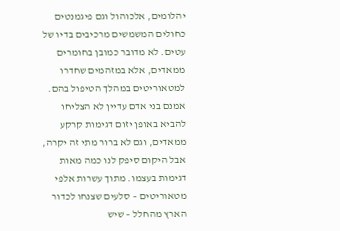יהלומים, אלכוהול וגם פיגמנטים כחולים המשמשים מרכיבים בדיו של עטים. לא מדובר כמובן בחומרים ממאדים, אלא במזהמים שחדרו למטאוריטים במהלך הטיפול בהם. אמנם בני אדם עדיין לא הצליחו להביא באופן יזום דגימות קרקע ממאדים, וגם לא ברור מתי זה יקרה, אבל היקום סיפק לנו כמה מאות דגימות בעצמו. מתוך עשרות אלפי מטאוריטים – סלעים שצנחו לכדור הארץ מהחלל – שיש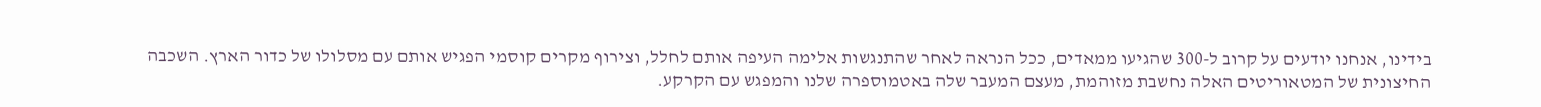בידינו, אנחנו יודעים על קרוב ל-300 שהגיעו ממאדים, ככל הנראה לאחר שהתנגשות אלימה העיפה אותם לחלל, וצירוף מקרים קוסמי הפגיש אותם עם מסלולו של כדור הארץ. השכבה החיצונית של המטאוריטים האלה נחשבת מזוהמת, מעצם המעבר שלה באטמוספרה שלנו והמפגש עם הקרקע.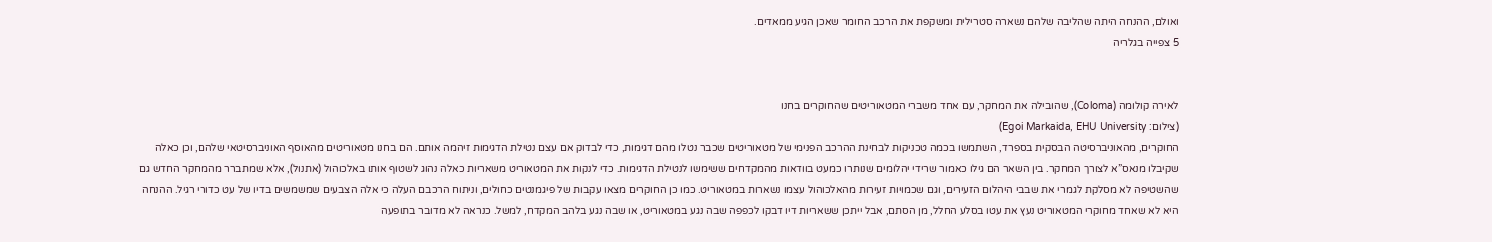ואולם, ההנחה היתה שהליבה שלהם נשארה סטרילית ומשקפת את הרכב החומר שאכן הגיע ממאדים.
5 צפייה בגלריה


לאירה קולומה (Coloma), שהובילה את המחקר, עם אחד משברי המטאוריטים שהחוקרים בחנו
(צילום: Egoi Markaida, EHU University)
החוקרים, מהאוניברסיטה הבסקית בספרד, השתמשו בכמה טכניקות לבחינת ההרכב הפנימי של מטאוריטים שכבר נטלו מהם דגימות, כדי לבדוק אם עצם נטילת הדגימות זיהמה אותם. הם בחנו מטאוריטים מהאוסף האוניברסיטאי שלהם, וכן כאלה שקיבלו מנאס”א לצורך המחקר. בין השאר הם גילו כאמור שרידי יהלומים שנותרו כמעט בוודאות מהמקדחים ששימשו לנטילת הדגימות. כדי לנקות את המטאוריט משאריות כאלה נהוג לשטוף אותו באלכוהול (אתנול), אלא שמתברר מהמחקר החדש גם שהשטיפה לא מסלקת לגמרי את שבבי היהלום הזעירים, וגם שכמויות זעירות מהאלכוהול עצמו נשארות במטאוריט. כמו כן החוקרים מצאו עקבות של פיגמנטים כחולים, וניתוח הרכבם העלה כי אלה הצבעים שמשמשים בדיו של עט כדורי רגיל. ההנחה היא לא שאחד מחוקרי המטאוריט נעץ את עטו בסלע החלל, מן הסתם, אבל ייתכן ששאריות דיו דבקו לכפפה שבה נגע במטאוריט, או שבה נגע בלהב המקדח, למשל. כנראה לא מדובר בתופעה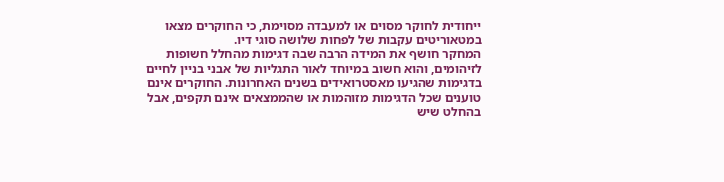ייחודית לחוקר מסוים או למעבדה מסוימת, כי החוקרים מצאו במטאוריטים עקבות של לפחות שלושה סוגי דיו.
המחקר חושף את המידה הרבה שבה דגימות מהחלל חשופות לזיהומים, והוא חשוב במיוחד לאור התגליות של אבני בניין לחיים בדגימות שהגיעו מאסטרואידים בשנים האחרונות. החוקרים אינם טוענים שכל הדגימות מזוהמות או שהממצאים אינם תקפים, אבל בהחלט שיש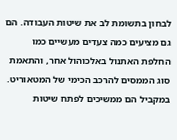לבחון בתשומת לב את שיטות העבודה. הם גם מציעים כמה צעדים מעשיים כמו החלפת האתנול באלכוהול אחר, והתאמת סוג הממסים להרכב הכימי של המטאוריט. במקביל הם ממשיכים לפתח שיטות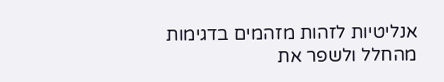אנליטיות לזהות מזהמים בדגימות מהחלל ולשפר את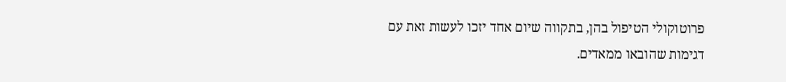פרוטוקולי הטיפול בהן, בתקווה שיום אחד יזכו לעשות זאת עם דגימות שהובאו ממאדים.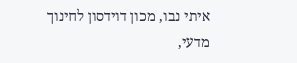איתי נבו, מכון דוידסון לחינוך מדעי,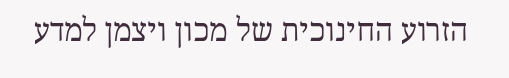הזרוע החינוכית של מכון ויצמן למדע